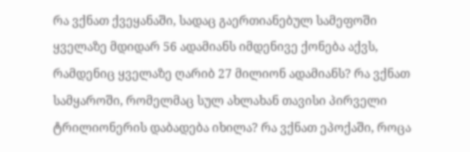რა ვქნათ ქვეყანაში, სადაც გაერთიანებულ სამეფოში ყველაზე მდიდარ 56 ადამიანს იმდენივე ქონება აქვს, რამდენიც ყველაზე ღარიბ 27 მილიონ ადამიანს? რა ვქნათ სამყაროში, რომელმაც სულ ახლახან თავისი პირველი ტრილიონერის დაბადება იხილა? რა ვქნათ ეპოქაში, როცა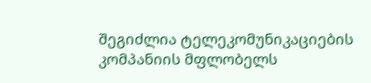შეგიძლია ტელეკომუნიკაციების კომპანიის მფლობელს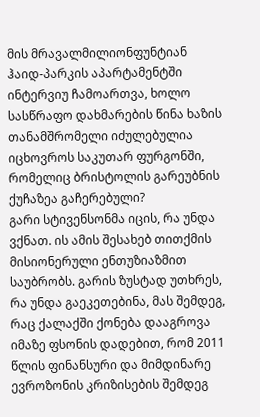მის მრავალმილიონფუნტიან ჰაიდ-პარკის აპარტამენტში ინტერვიუ ჩამოართვა, ხოლო სასწრაფო დახმარების წინა ხაზის თანამშრომელი იძულებულია იცხოვროს საკუთარ ფურგონში, რომელიც ბრისტოლის გარეუბნის ქუჩაზეა გაჩერებული?
გარი სტივენსონმა იცის, რა უნდა ვქნათ. ის ამის შესახებ თითქმის მისიონერული ენთუზიაზმით საუბრობს. გარის ზუსტად უთხრეს, რა უნდა გაეკეთებინა, მას შემდეგ, რაც ქალაქში ქონება დააგროვა იმაზე ფსონის დადებით, რომ 2011 წლის ფინანსური და მიმდინარე ევროზონის კრიზისების შემდეგ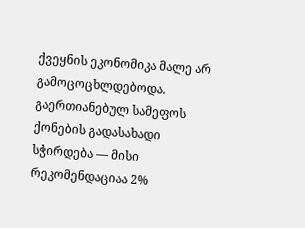ქვეყნის ეკონომიკა მალე არ გამოცოცხლდებოდა. გაერთიანებულ სამეფოს ქონების გადასახადი სჭირდება — მისი რეკომენდაციაა 2%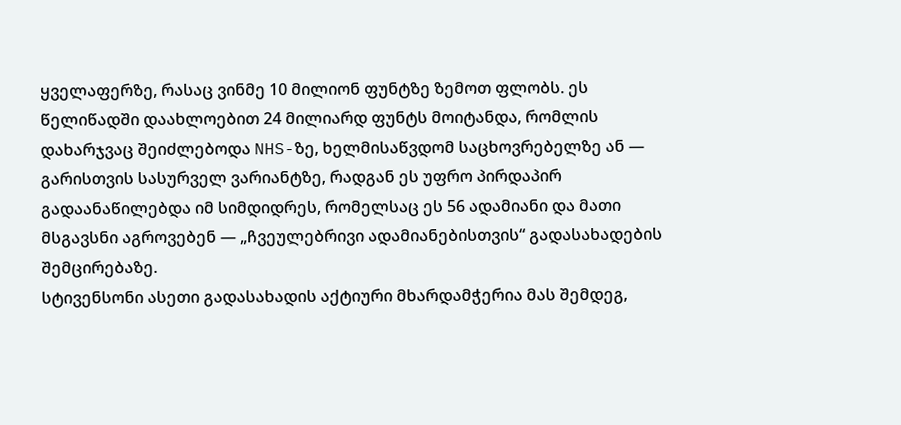ყველაფერზე, რასაც ვინმე 10 მილიონ ფუნტზე ზემოთ ფლობს. ეს წელიწადში დაახლოებით 24 მილიარდ ფუნტს მოიტანდა, რომლის დახარჯვაც შეიძლებოდა NHS-ზე, ხელმისაწვდომ საცხოვრებელზე ან — გარისთვის სასურველ ვარიანტზე, რადგან ეს უფრო პირდაპირ გადაანაწილებდა იმ სიმდიდრეს, რომელსაც ეს 56 ადამიანი და მათი მსგავსნი აგროვებენ — „ჩვეულებრივი ადამიანებისთვის“ გადასახადების შემცირებაზე.
სტივენსონი ასეთი გადასახადის აქტიური მხარდამჭერია მას შემდეგ,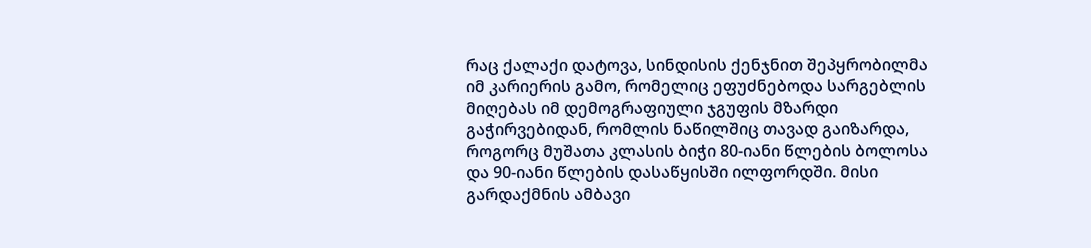რაც ქალაქი დატოვა, სინდისის ქენჯნით შეპყრობილმა იმ კარიერის გამო, რომელიც ეფუძნებოდა სარგებლის მიღებას იმ დემოგრაფიული ჯგუფის მზარდი გაჭირვებიდან, რომლის ნაწილშიც თავად გაიზარდა, როგორც მუშათა კლასის ბიჭი 80-იანი წლების ბოლოსა და 90-იანი წლების დასაწყისში ილფორდში. მისი გარდაქმნის ამბავი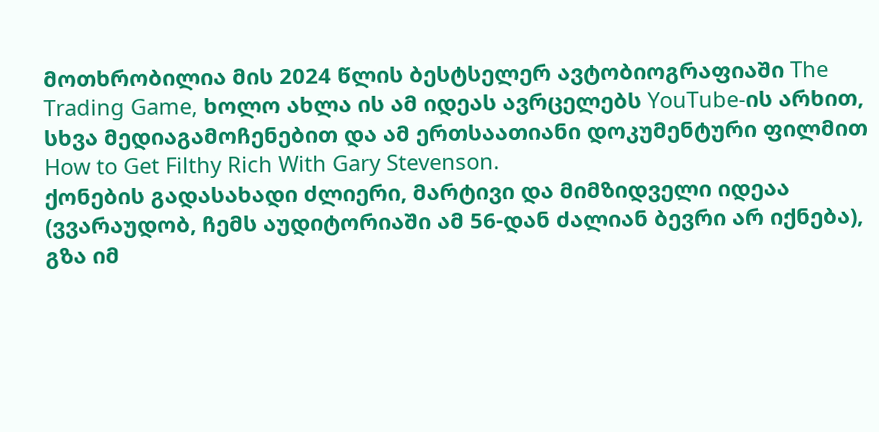მოთხრობილია მის 2024 წლის ბესტსელერ ავტობიოგრაფიაში The Trading Game, ხოლო ახლა ის ამ იდეას ავრცელებს YouTube-ის არხით, სხვა მედიაგამოჩენებით და ამ ერთსაათიანი დოკუმენტური ფილმით How to Get Filthy Rich With Gary Stevenson.
ქონების გადასახადი ძლიერი, მარტივი და მიმზიდველი იდეაა (ვვარაუდობ, ჩემს აუდიტორიაში ამ 56-დან ძალიან ბევრი არ იქნება), გზა იმ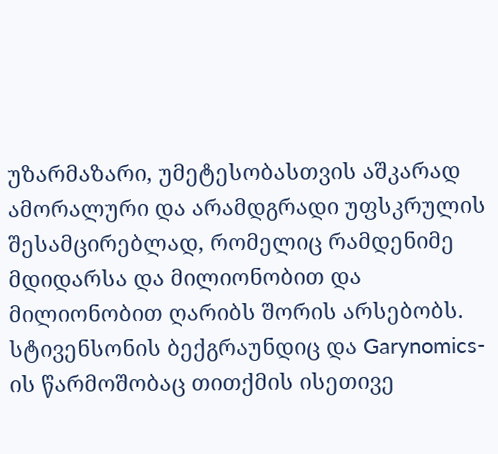უზარმაზარი, უმეტესობასთვის აშკარად ამორალური და არამდგრადი უფსკრულის შესამცირებლად, რომელიც რამდენიმე მდიდარსა და მილიონობით და მილიონობით ღარიბს შორის არსებობს. სტივენსონის ბექგრაუნდიც და Garynomics-ის წარმოშობაც თითქმის ისეთივე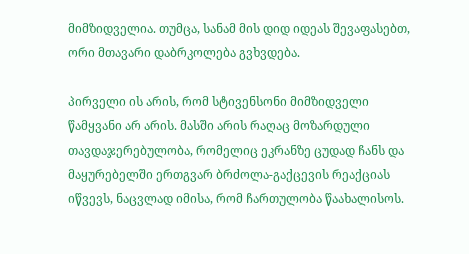მიმზიდველია. თუმცა, სანამ მის დიდ იდეას შევაფასებთ, ორი მთავარი დაბრკოლება გვხვდება.

პირველი ის არის, რომ სტივენსონი მიმზიდველი წამყვანი არ არის. მასში არის რაღაც მოზარდული თავდაჯერებულობა, რომელიც ეკრანზე ცუდად ჩანს და მაყურებელში ერთგვარ ბრძოლა-გაქცევის რეაქციას იწვევს, ნაცვლად იმისა, რომ ჩართულობა წაახალისოს.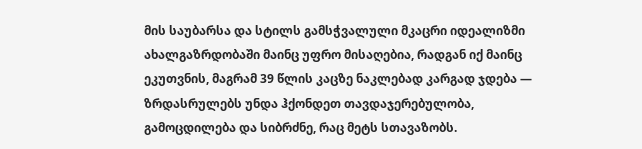მის საუბარსა და სტილს გამსჭვალული მკაცრი იდეალიზმი ახალგაზრდობაში მაინც უფრო მისაღებია, რადგან იქ მაინც ეკუთვნის, მაგრამ 39 წლის კაცზე ნაკლებად კარგად ჯდება — ზრდასრულებს უნდა ჰქონდეთ თავდაჯერებულობა, გამოცდილება და სიბრძნე, რაც მეტს სთავაზობს.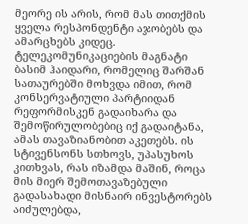მეორე ის არის, რომ მას თითქმის ყველა რესპონდენტი აჯობებს და ამარცხებს კიდეც. ტელეკომუნიკაციების მაგნატი ბასიმ ჰაიდარი, რომელიც შარშან სათაურებში მოხვდა იმით, რომ კონსერვატიული პარტიიდან რეფორმისკენ გადაიხარა და შემოწირულობებიც იქ გადაიტანა, ამას თავაზიანობით აკეთებს. ის სტივენსონს სთხოვს, უპასუხოს კითხვას, რას იზამდა მაშინ, როცა მის მიერ შემოთავაზებული გადასახადი მისნაირ ინვესტორებს აიძულებდა,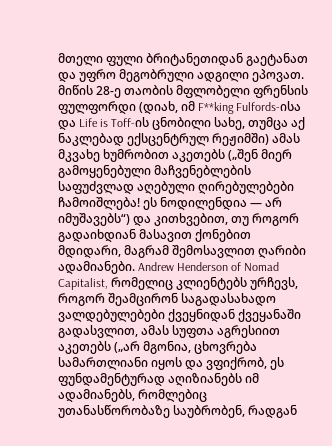მთელი ფული ბრიტანეთიდან გაეტანათ და უფრო მეგობრული ადგილი ეპოვათ. მიწის 28-ე თაობის მფლობელი ფრენსის ფულფორდი (დიახ, იმ F**king Fulfords-ისა და Life is Toff-ის ცნობილი სახე, თუმცა აქ ნაკლებად ექსცენტრულ რეჟიმში) ამას მკვახე ხუმრობით აკეთებს („შენ მიერ გამოყენებული მაჩვენებლების საფუძვლად აღებული ღირებულებები ჩამოიშლება! ეს ნოდილენდია — არ იმუშავებს“) და კითხვებით, თუ როგორ გადაიხდიან მასავით ქონებით მდიდარი, მაგრამ შემოსავლით ღარიბი ადამიანები. Andrew Henderson of Nomad Capitalist, რომელიც კლიენტებს ურჩევს, როგორ შეამცირონ საგადასახადო ვალდებულებები ქვეყნიდან ქვეყანაში გადასვლით, ამას სუფთა აგრესიით აკეთებს („არ მგონია, ცხოვრება სამართლიანი იყოს და ვფიქრობ, ეს ფუნდამენტურად აღიზიანებს იმ ადამიანებს, რომლებიც უთანასწორობაზე საუბრობენ, რადგან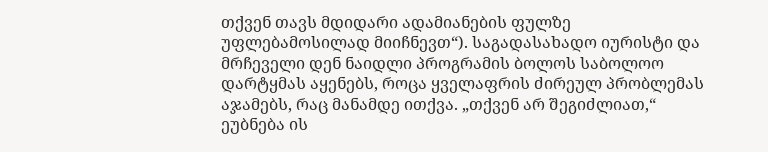თქვენ თავს მდიდარი ადამიანების ფულზე უფლებამოსილად მიიჩნევთ“). საგადასახადო იურისტი და მრჩეველი დენ ნაიდლი პროგრამის ბოლოს საბოლოო დარტყმას აყენებს, როცა ყველაფრის ძირეულ პრობლემას აჯამებს, რაც მანამდე ითქვა. „თქვენ არ შეგიძლიათ,“ ეუბნება ის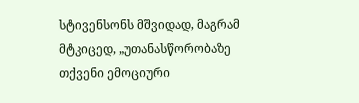სტივენსონს მშვიდად, მაგრამ მტკიცედ, „უთანასწორობაზე თქვენი ემოციური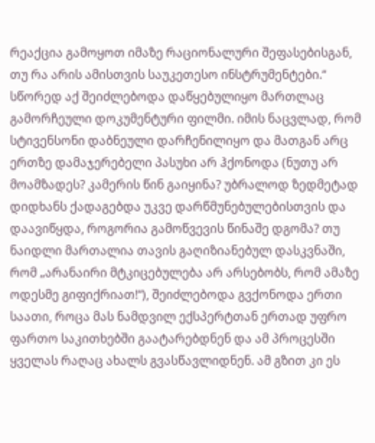რეაქცია გამოყოთ იმაზე რაციონალური შეფასებისგან, თუ რა არის ამისთვის საუკეთესო ინსტრუმენტები.“
სწორედ აქ შეიძლებოდა დაწყებულიყო მართლაც გამორჩეული დოკუმენტური ფილმი. იმის ნაცვლად, რომ სტივენსონი დაბნეული დარჩენილიყო და მათგან არც ერთზე დამაჯერებელი პასუხი არ ჰქონოდა (ნუთუ არ მოამზადეს? კამერის წინ გაიყინა? უბრალოდ ზედმეტად დიდხანს ქადაგებდა უკვე დარწმუნებულებისთვის და დაავიწყდა, როგორია გამოწვევის წინაშე დგომა? თუ ნაიდლი მართალია თავის გაღიზიანებულ დასკვნაში, რომ „არანაირი მტკიცებულება არ არსებობს, რომ ამაზე ოდესმე გიფიქრიათ!“), შეიძლებოდა გვქონოდა ერთი საათი, როცა მას ნამდვილ ექსპერტთან ერთად უფრო ფართო საკითხებში გაატარებდნენ და ამ პროცესში ყველას რაღაც ახალს გვასწავლიდნენ. ამ გზით კი ეს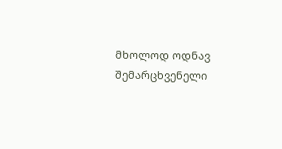მხოლოდ ოდნავ შემარცხვენელი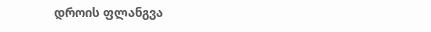დროის ფლანგვა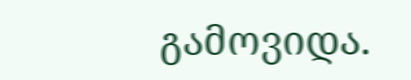გამოვიდა.